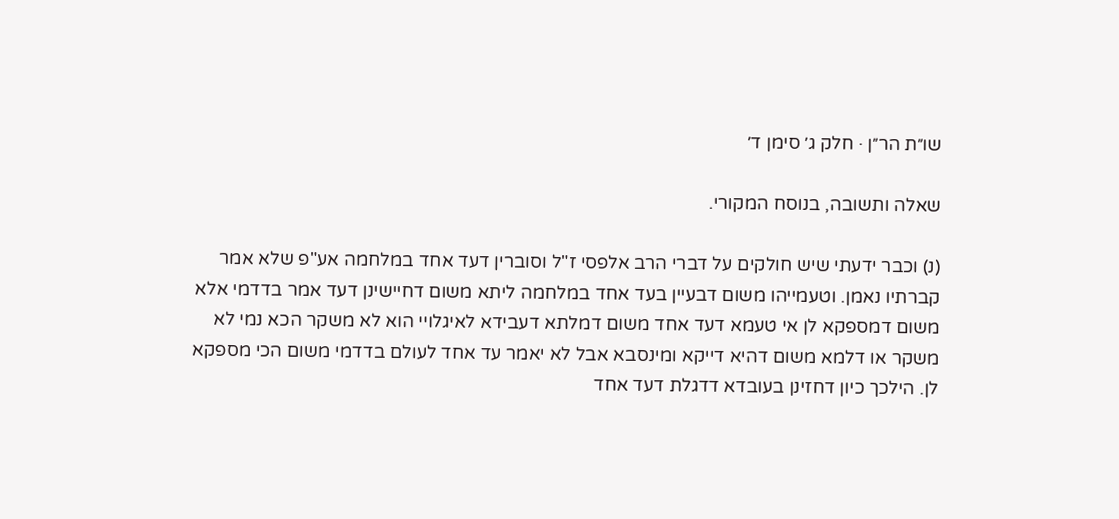שו״ת הר״ן · חלק ג׳ סימן ד׳

שאלה ותשובה, בנוסח המקורי.

(נ) וכבר ידעתי שיש חולקים על דברי הרב אלפסי ז"ל וסוברין דעד אחד במלחמה אע"פ שלא אמר קברתיו נאמן. וטעמייהו משום דבעיין בעד אחד במלחמה ליתא משום דחיישינן דעד אמר בדדמי אלא משום דמספקא לן אי טעמא דעד אחד משום דמלתא דעבידא לאיגלויי הוא לא משקר הכא נמי לא משקר או דלמא משום דהיא דייקא ומינסבא אבל לא יאמר עד אחד לעולם בדדמי משום הכי מספקא לן. הילכך כיון דחזינן בעובדא דדגלת דעד אחד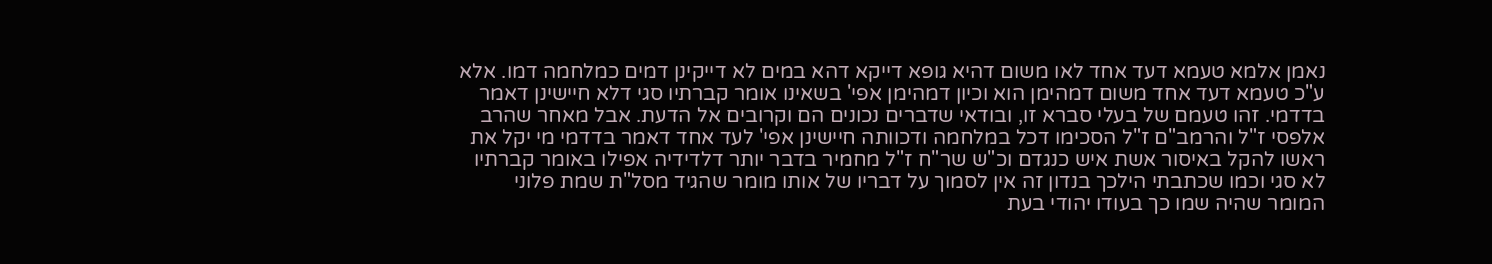נאמן אלמא טעמא דעד אחד לאו משום דהיא גופא דייקא דהא במים לא דייקינן דמים כמלחמה דמו. אלא ע"כ טעמא דעד אחד משום דמהימן הוא וכיון דמהימן אפי' בשאינו אומר קברתיו סגי דלא חיישינן דאמר בדדמי. זהו טעמם של בעלי סברא זו, ובודאי שדברים נכונים הם וקרובים אל הדעת. אבל מאחר שהרב אלפסי ז"ל והרמב"ם ז"ל הסכימו דכל במלחמה ודכוותה חיישינן אפי' לעד אחד דאמר בדדמי מי יקל את ראשו להקל באיסור אשת איש כנגדם וכ"ש שר"ח ז"ל מחמיר בדבר יותר דלדידיה אפילו באומר קברתיו לא סגי וכמו שכתבתי הילכך בנדון זה אין לסמוך על דבריו של אותו מומר שהגיד מסל"ת שמת פלוני המומר שהיה שמו כך בעודו יהודי בעת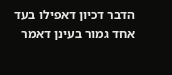הדבר דכיון דאפילו בעד אחד גמור בעינן דאמר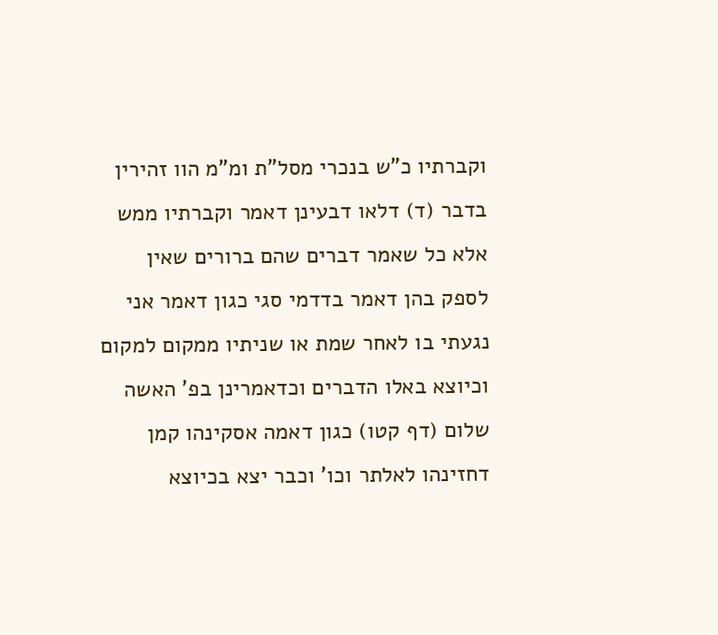וקברתיו כ"ש בנכרי מסל"ת ומ"מ הוו זהירין בדבר (ד) דלאו דבעינן דאמר וקברתיו ממש אלא כל שאמר דברים שהם ברורים שאין לספק בהן דאמר בדדמי סגי כגון דאמר אני נגעתי בו לאחר שמת או שניתיו ממקום למקום וכיוצא באלו הדברים וכדאמרינן בפ' האשה שלום (דף קטו) כגון דאמה אסקינהו קמן דחזינהו לאלתר וכו' וכבר יצא בכיוצא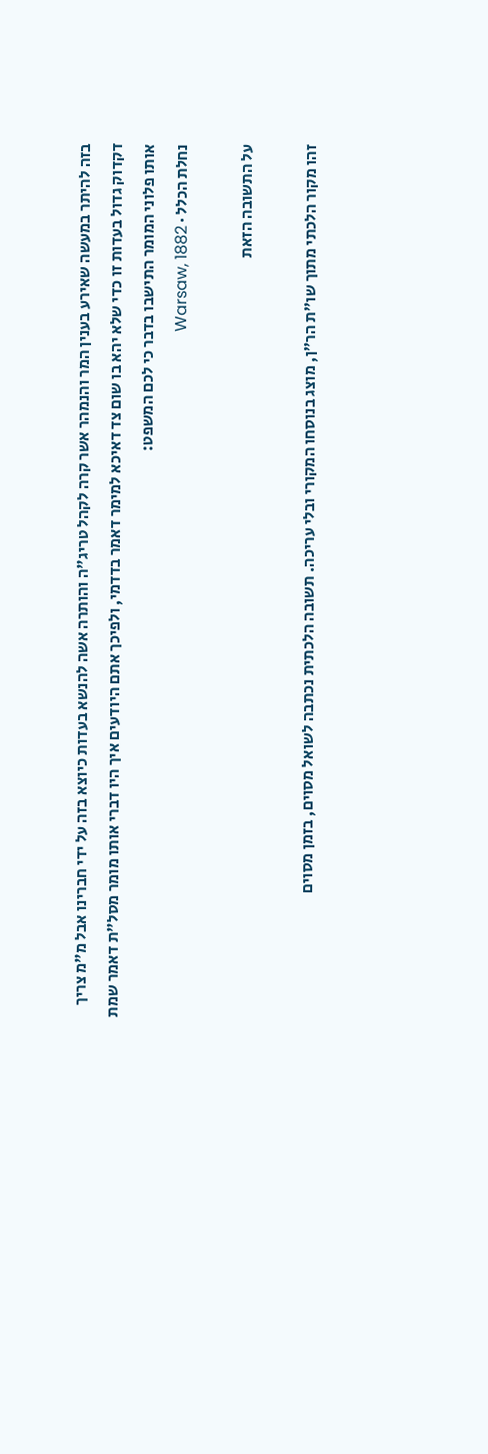בזה להיתר במעשה שאירע בענין המר והנמהר אשר קרה לקהל טריג"ה והותרה אשה להנשא בעדות כיוצא בזה על ידי חברינו אבל מ"מ צריך דקדוק גדול בעדות זו כדי שלא יהא בו שום צד דאיכא למימר דאמר בדדמי, ולפיכך אתם היודעים איך היו דברי אותו מומר מסל"ת דאמר שמת אותו פלוני המומר התישבו בדבר כי לכם המשפט:
נחלת הכלל · Warsaw, 1882

על התשובה הזאת

זהו מקור הלכתי מתוך שו״ת הר״ן, מוצג בנוסחו המקורי ובלי עריכה. תשובה הלכתית נכתבה לשואל מסוים, בזמן מסוים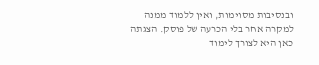ובנסיבות מסוימות, ואין ללמוד ממנה למקרה אחר בלי הכרעה של פוסק. הצגתה כאן היא לצורך לימוד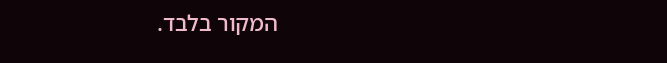המקור בלבד.